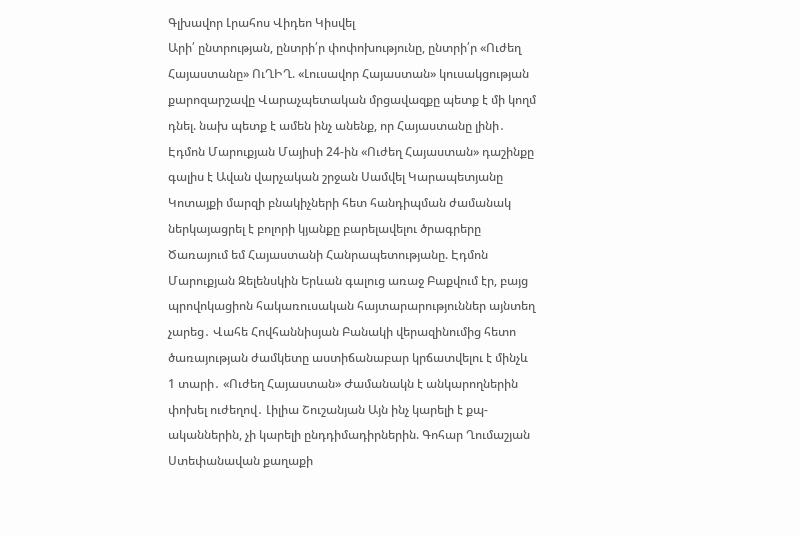Գլխավոր Լրահոս Վիդեո Կիսվել
Արի՛ ընտրության, ընտրի՛ր փոփոխությունը, ընտրի՛ր «Ուժեղ Հայաստանը» ՈւՂԻՂ. «Լուսավոր Հայաստան» կուսակցության քարոզարշավը Վարաչպետական մրցավազքը պետք է մի կողմ դնել. նախ պետք է ամեն ինչ անենք, որ Հայաստանը լինի․ Էդմոն Մարուքյան Մայիսի 24-ին «Ուժեղ Հայաստան» դաշինքը գալիս է Ավան վարչական շրջան Սամվել Կարապետյանը Կոտայքի մարզի բնակիչների հետ հանդիպման ժամանակ ներկայացրել է բոլորի կյանքը բարելավելու ծրագրերը Ծառայում եմ Հայաստանի Հանրապետությանը. Էդմոն Մարուքյան Զելենսկին Երևան գալուց առաջ Բաքվում էր, բայց պրովոկացիոն հակառուսական հայտարարություններ այնտեղ չարեց․ Վահե Հովհաննիսյան Բանակի վերազինումից հետո ծառայության ժամկետը աստիճանաբար կրճատվելու է մինչև 1 տարի․ «Ուժեղ Հայաստան» Ժամանակն է անկարողներին փոխել ուժեղով․ Լիլիա Շուշանյան Այն ինչ կարելի է քպ-ականներին, չի կարելի ընդդիմադիրներին. Գոհար Ղումաշյան Ստեփանավան քաղաքի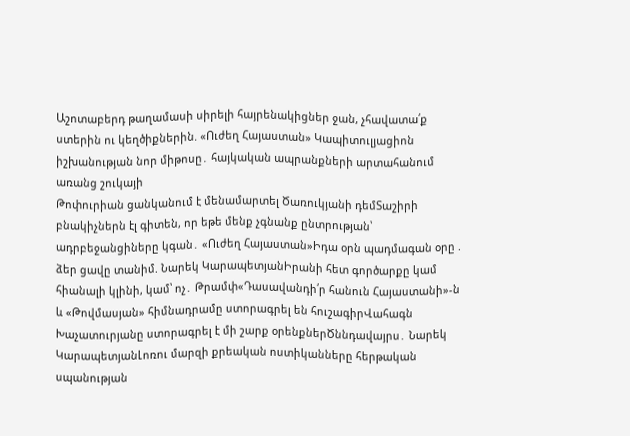Աշոտաբերդ թաղամասի սիրելի հայրենակիցներ ջան, չհավատա՛ք ստերին ու կեղծիքներին. «Ուժեղ Հայաստան» Կապիտուլյացիոն իշխանության նոր միթոսը․ հայկական ապրանքների արտահանում առանց շուկայի
Թոփուրիան ցանկանում է մենամարտել Ծառուկյանի դեմՏաշիրի բնակիչներն էլ գիտեն, որ եթե մենք չգնանք ընտրության՝ ադրբեջանցիները կգան․ «Ուժեղ Հայաստան»Իդա օրն պադմագան օրը . ձեր ցավը տանիմ. Նարեկ ԿարապետյանԻրանի հետ գործարքը կամ հիանալի կլինի, կամ՝ ոչ․ Թրամփ«Դասավանդի՛ր հանուն Հայաստանի»-ն և «Թովմասյան» հիմնադրամը ստորագրել են հուշագիրՎահագն Խաչատուրյանը ստորագրել է մի շարք օրենքներԾննդավայրս․ Նարեկ ԿարապետյանԼոռու մարզի քրեական ոստիկանները հերթական սպանության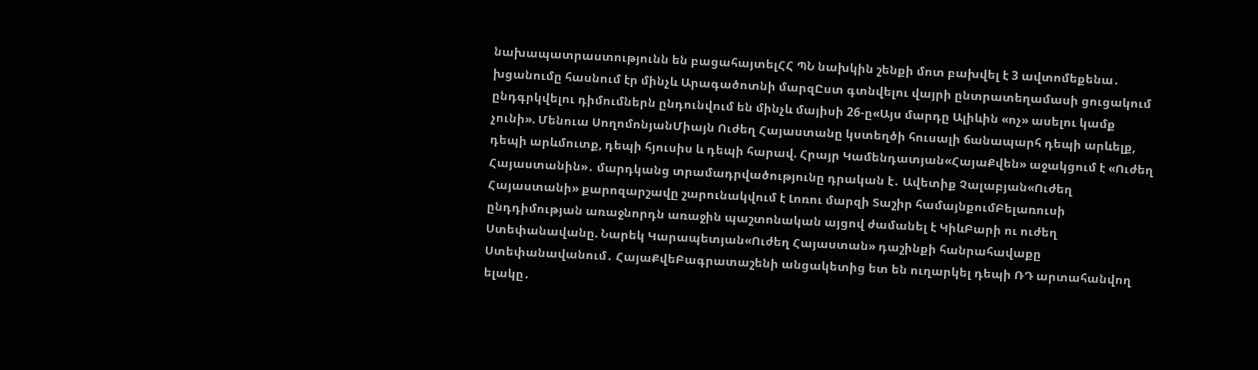նախապատրաստությունն են բացահայտելՀՀ ՊՆ նախկին շենքի մոտ բախվել է 3 ավտոմեքենա․ խցանումը հասնում էր մինչև Արագածոտնի մարզԸստ գտնվելու վայրի ընտրատեղամասի ցուցակում ընդգրկվելու դիմումներն ընդունվում են մինչև մայիսի 26-ը«Այս մարդը Ալիևին «ոչ» ասելու կամք չունի». Մենուա ՍողոմոնյանՄիայն Ուժեղ Հայաստանը կստեղծի հուսալի ճանապարհ դեպի արևելք, դեպի արևմուտք, դեպի հյուսիս և դեպի հարավ. Հրայր Կամենդատյան«ՀայաՔվեն» աջակցում է «Ուժեղ Հայաստանին»․ մարդկանց տրամադրվածությունը դրական է․ Ավետիք Չալաբյան«Ուժեղ Հայաստանի» քարոզարշավը շարունակվում է Լոռու մարզի Տաշիր համայնքումԲելառուսի ընդդիմության առաջնորդն առաջին պաշտոնական այցով ժամանել է ԿիևԲարի ու ուժեղ Ստեփանավանը. Նարեկ Կարապետյան«Ուժեղ Հայաստան» դաշինքի հանրահավաքը Ստեփանավանում․ ՀայաՔվեԲագրատաշենի անցակետից ետ են ուղարկել դեպի ՌԴ արտահանվող ելակը․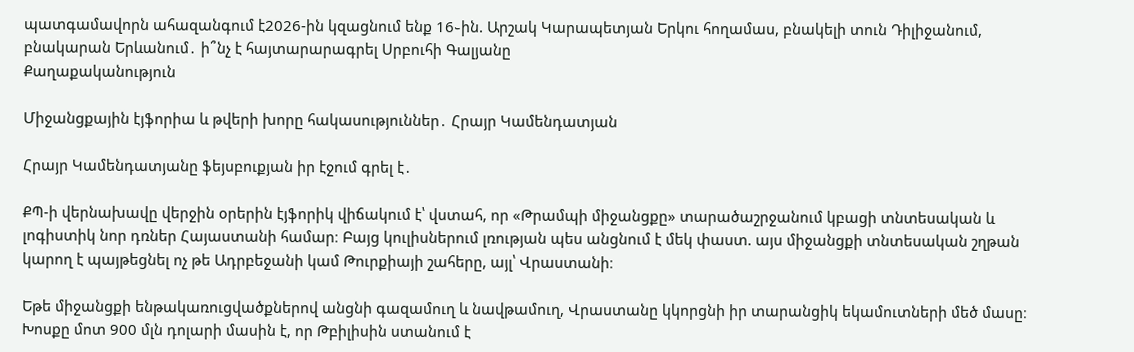պատգամավորն ահազանգում է2026-ին կզացնում ենք 16֊ին. Արշակ Կարապետյան Երկու հողամաս, բնակելի տուն Դիլիջանում, բնակարան Երևանում․ ի՞նչ է հայտարարագրել Սրբուհի Գալյանը
Քաղաքականություն

Միջանցքային էյֆորիա և թվերի խորը հակասություններ․ Հրայր Կամենդատյան

Հրայր Կամենդատյանը ֆեյսբուքյան իր էջում գրել է․

ՔՊ-ի վերնախավը վերջին օրերին էյֆորիկ վիճակում է՝ վստահ, որ «Թրամպի միջանցքը» տարածաշրջանում կբացի տնտեսական և լոգիստիկ նոր դռներ Հայաստանի համար։ Բայց կուլիսներում լռության պես անցնում է մեկ փաստ. այս միջանցքի տնտեսական շղթան կարող է պայթեցնել ոչ թե Ադրբեջանի կամ Թուրքիայի շահերը, այլ՝ Վրաստանի։

Եթե միջանցքի ենթակառուցվածքներով անցնի գազամուղ և նավթամուղ, Վրաստանը կկորցնի իր տարանցիկ եկամուտների մեծ մասը։ Խոսքը մոտ 900 մլն դոլարի մասին է, որ Թբիլիսին ստանում է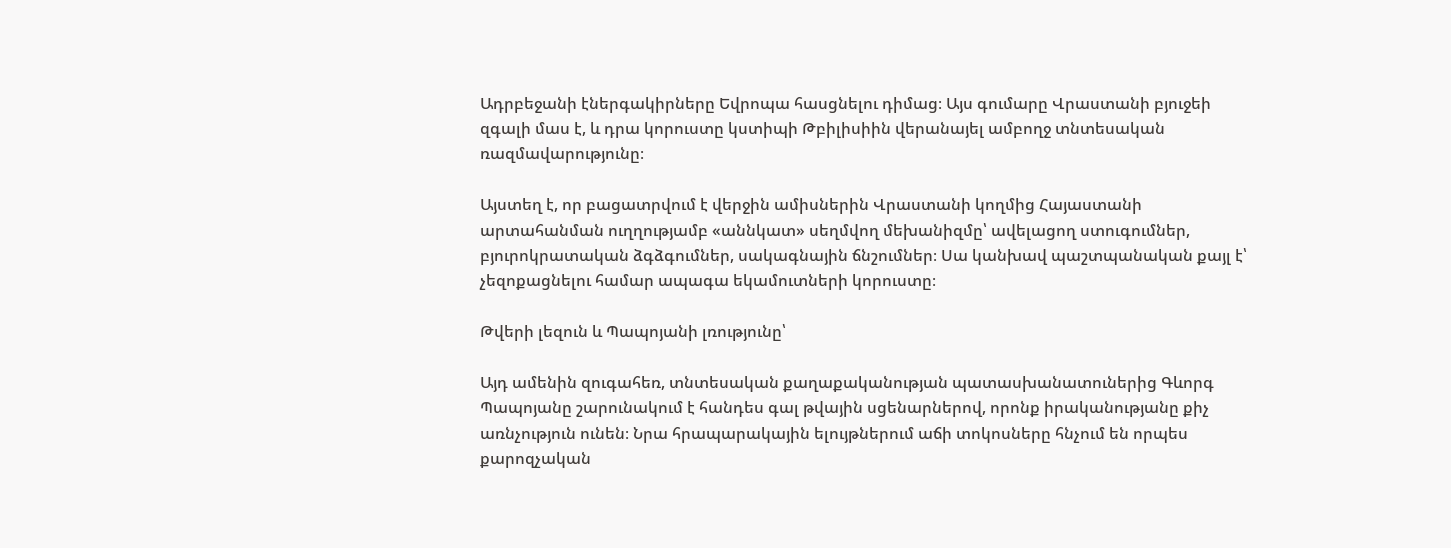Ադրբեջանի էներգակիրները Եվրոպա հասցնելու դիմաց։ Այս գումարը Վրաստանի բյուջեի զգալի մաս է, և դրա կորուստը կստիպի Թբիլիսիին վերանայել ամբողջ տնտեսական ռազմավարությունը։

Այստեղ է, որ բացատրվում է վերջին ամիսներին Վրաստանի կողմից Հայաստանի արտահանման ուղղությամբ «աննկատ» սեղմվող մեխանիզմը՝ ավելացող ստուգումներ, բյուրոկրատական ձգձգումներ, սակագնային ճնշումներ։ Սա կանխավ պաշտպանական քայլ է՝ չեզոքացնելու համար ապագա եկամուտների կորուստը։

Թվերի լեզուն և Պապոյանի լռությունը՝

Այդ ամենին զուգահեռ, տնտեսական քաղաքականության պատասխանատուներից Գևորգ Պապոյանը շարունակում է հանդես գալ թվային սցենարներով, որոնք իրականությանը քիչ առնչություն ունեն։ Նրա հրապարակային ելույթներում աճի տոկոսները հնչում են որպես քարոզչական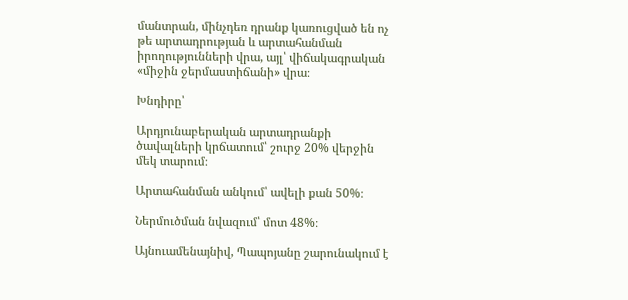մանտրան, մինչդեռ դրանք կառուցված են ոչ թե արտադրության և արտահանման իրողությունների վրա, այլ՝ վիճակագրական «միջին ջերմաստիճանի» վրա։

Խնդիրը՝

Արդյունաբերական արտադրանքի ծավալների կրճատում՝ շուրջ 20% վերջին մեկ տարում։

Արտահանման անկում՝ ավելի քան 50%։

Ներմուծման նվազում՝ մոտ 48%։

Այնուամենայնիվ, Պապոյանը շարունակում է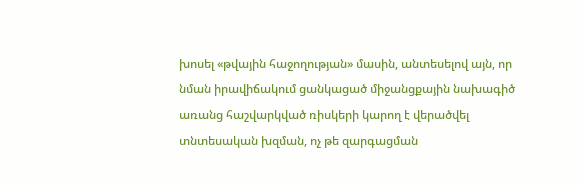խոսել «թվային հաջողության» մասին, անտեսելով այն, որ նման իրավիճակում ցանկացած միջանցքային նախագիծ առանց հաշվարկված ռիսկերի կարող է վերածվել տնտեսական խզման, ոչ թե զարգացման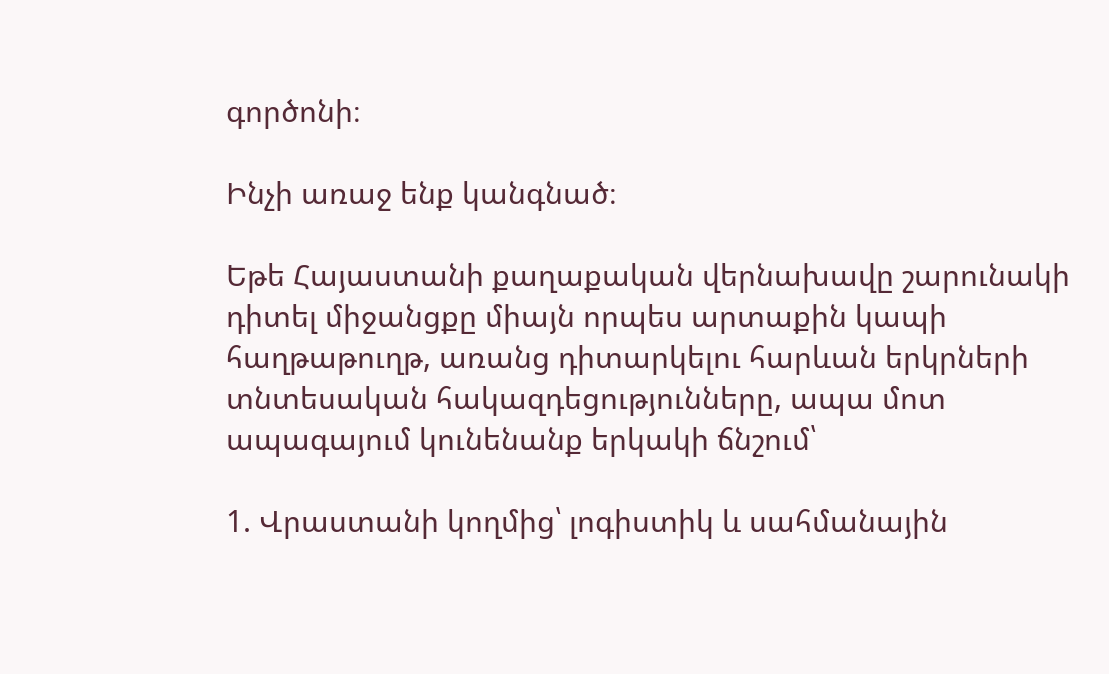գործոնի։

Ինչի առաջ ենք կանգնած։

Եթե Հայաստանի քաղաքական վերնախավը շարունակի դիտել միջանցքը միայն որպես արտաքին կապի հաղթաթուղթ, առանց դիտարկելու հարևան երկրների տնտեսական հակազդեցությունները, ապա մոտ ապագայում կունենանք երկակի ճնշում՝

1. Վրաստանի կողմից՝ լոգիստիկ և սահմանային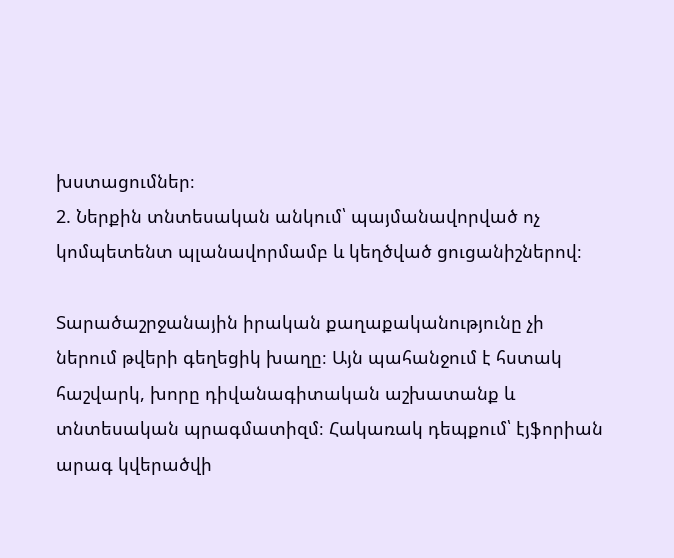խստացումներ։
2. Ներքին տնտեսական անկում՝ պայմանավորված ոչ կոմպետենտ պլանավորմամբ և կեղծված ցուցանիշներով։

Տարածաշրջանային իրական քաղաքականությունը չի ներում թվերի գեղեցիկ խաղը։ Այն պահանջում է հստակ հաշվարկ, խորը դիվանագիտական աշխատանք և տնտեսական պրագմատիզմ։ Հակառակ դեպքում՝ էյֆորիան արագ կվերածվի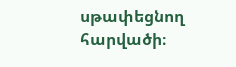սթափեցնող հարվածի։